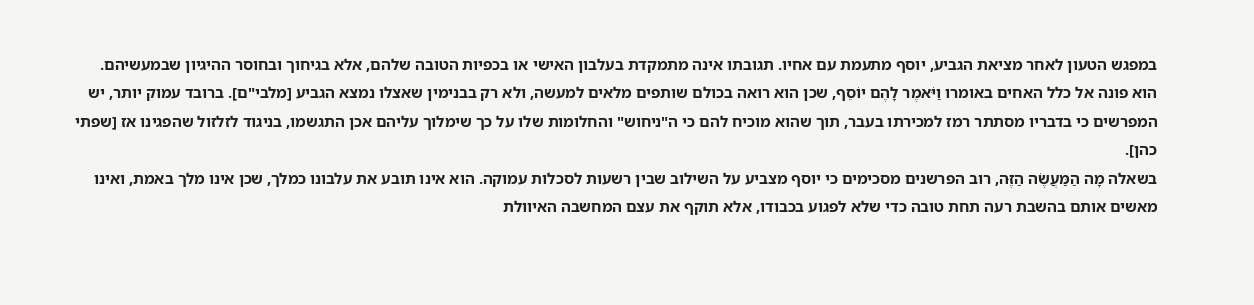במפגש הטעון לאחר מציאת הגביע, יוסף מתעמת עם אחיו. תגובתו אינה מתמקדת בעלבון האישי או בכפיות הטובה שלהם, אלא בגיחוך ובחוסר ההיגיון שבמעשיהם. הוא פונה אל כלל האחים באומרו וַיֹּאמֶר לָהֶם יוֹסֵף, שכן הוא רואה בכולם שותפים מלאים למעשה, ולא רק בבנימין שאצלו נמצא הגביע [מלבי"ם]. ברובד עמוק יותר, יש המפרשים כי בדבריו מסתתר רמז למכירתו בעבר, תוך שהוא מוכיח להם כי ה"ניחוש" והחלומות שלו על כך שימלוך עליהם אכן התגשמו, בניגוד לזלזול שהפגינו אז [שפתי כהן].
בשאלה מָה הַמַּעֲשֶׂה הַזֶּה, רוב הפרשנים מסכימים כי יוסף מצביע על השילוב שבין רשעות לסכלות עמוקה. הוא אינו תובע את עלבונו כמלך, שכן אינו מלך באמת, ואינו מאשים אותם בהשבת רעה תחת טובה כדי שלא לפגוע בכבודו, אלא תוקף את עצם המחשבה האיוולת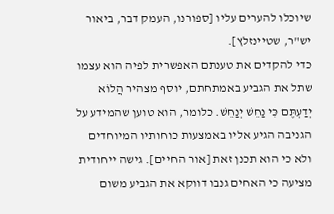שיוכלו להערים עליו [ספורנו, העמק דבר, ביאור יש"ר, שטיינזלץ].
כדי להקדים את טענתם האפשרית לפיה הוא עצמו שתל את הגביע באמתחתם, יוסף מצהיר הֲלוֹא יְדַעְתֶּם כִּי נַחֵשׁ יְנַחֵשׁ. כלומר, הוא טוען שהמידע על הגניבה הגיע אליו באמצעות כוחותיו המיוחדים ולא כי הוא תכנן זאת [אור החיים]. גישה ייחודית מציעה כי האחים גנבו דווקא את הגביע משום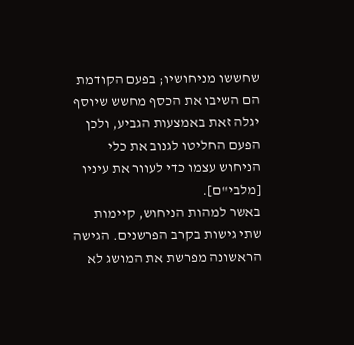שחששו מניחושיו; בפעם הקודמת הם השיבו את הכסף מחשש שיוסף יגלה זאת באמצעות הגביע, ולכן הפעם החליטו לגנוב את כלי הניחוש עצמו כדי לעוור את עיניו [מלבי"ם].
באשר למהות הניחוש, קיימות שתי גישות בקרב הפרשנים. הגישה הראשונה מפרשת את המושג לא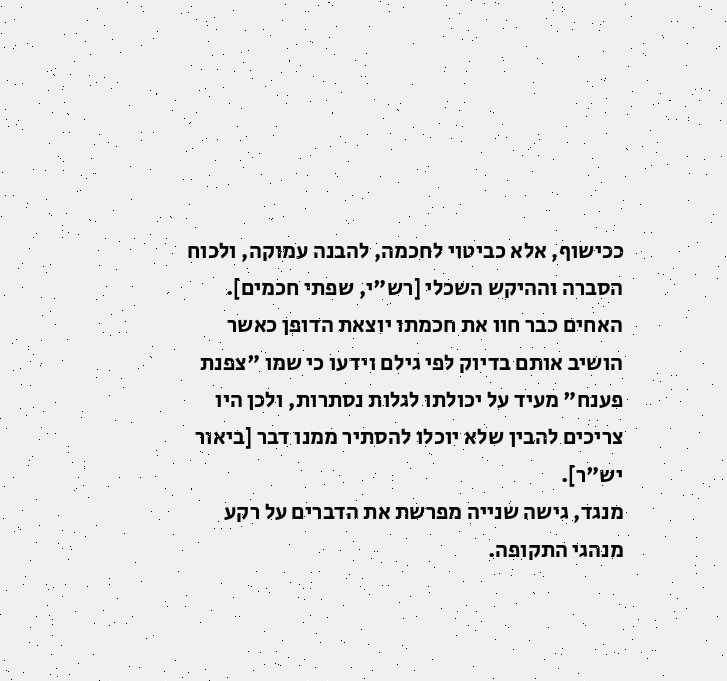ככישוף, אלא כביטוי לחכמה, להבנה עמוקה, ולכוח הסברה וההיקש השכלי [רש"י, שפתי חכמים]. האחים כבר חוו את חכמתו יוצאת הדופן כאשר הושיב אותם בדיוק לפי גילם וידעו כי שמו "צפנת פענח" מעיד על יכולתו לגלות נסתרות, ולכן היו צריכים להבין שלא יוכלו להסתיר ממנו דבר [ביאור יש"ר].
מנגד, גישה שנייה מפרשת את הדברים על רקע מנהגי התקופה.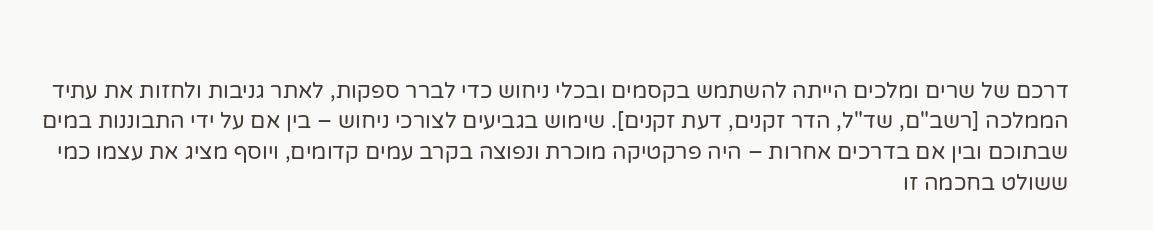דרכם של שרים ומלכים הייתה להשתמש בקסמים ובכלי ניחוש כדי לברר ספקות, לאתר גניבות ולחזות את עתיד הממלכה [רשב"ם, שד"ל, הדר זקנים, דעת זקנים]. שימוש בגביעים לצורכי ניחוש – בין אם על ידי התבוננות במים שבתוכם ובין אם בדרכים אחרות – היה פרקטיקה מוכרת ונפוצה בקרב עמים קדומים, ויוסף מציג את עצמו כמי ששולט בחכמה זו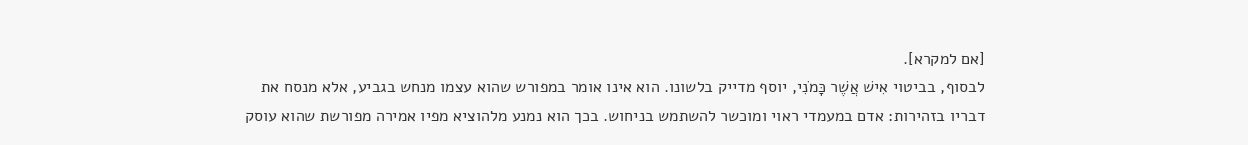[אם למקרא].
לבסוף, בביטוי אִישׁ אֲשֶׁר כָּמֹנִי, יוסף מדייק בלשונו. הוא אינו אומר במפורש שהוא עצמו מנחש בגביע, אלא מנסח את דבריו בזהירות: אדם במעמדי ראוי ומוכשר להשתמש בניחוש. בכך הוא נמנע מלהוציא מפיו אמירה מפורשת שהוא עוסק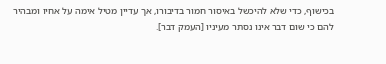בכישוף, כדי שלא להיכשל באיסור חמור בדיבורו, אך עדיין מטיל אימה על אחיו ומבהיר להם כי שום דבר אינו נסתר מעיניו [העמק דבר].